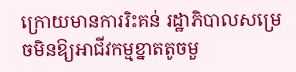ក្រោយមានការរិះគន់ រដ្ឋាភិបាលសម្រេចមិនឱ្យអាជីវកម្មខ្នាតតូចមួ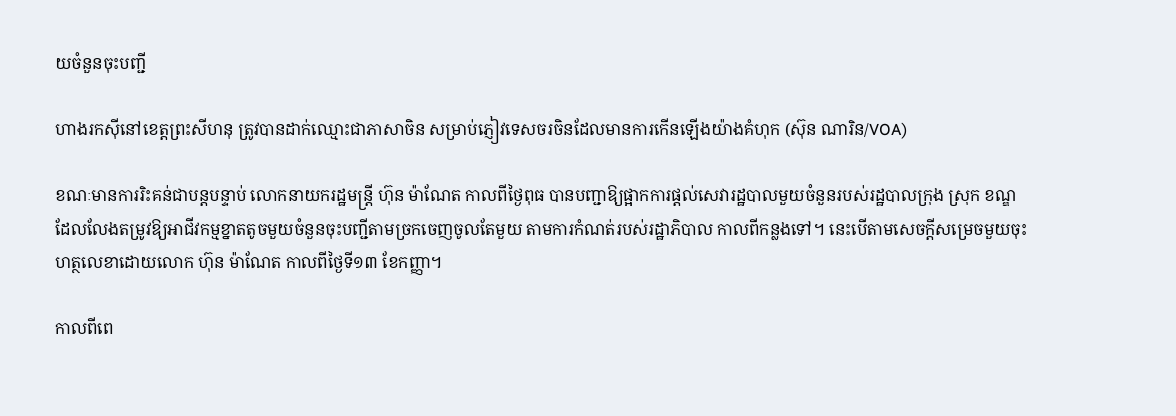យចំនួនចុះបញ្ជី

ហាងរកស៊ីនៅខេត្តព្រះសីហនុ ត្រូវបានដាក់ឈ្មោះជាភាសាចិន សម្រាប់ភ្ញៀវទេសចរចិនដែលមានការកើនឡើងយ៉ាងគំហុក (ស៊ុន ណារិន/VOA)

ខណៈមានការរិះគន់ជាបន្តបន្ទាប់ លោកនាយករដ្ឋមន្រ្តី ហ៊ុន ម៉ាណែត កាលពីថ្ងៃពុធ បានបញ្ជាឱ្យផ្អាកការផ្តល់សេវារដ្ឋបាលមួយចំនួនរបស់រដ្ឋបាលក្រុង ស្រុក ខណ្ឌ ដែលលែងតម្រូវឱ្យអាជីវកម្មខ្នាតតូចមួយចំនួនចុះបញ្ជីតាមច្រកចេញចូលតែមួយ តាមការកំណត់របស់រដ្ឋាភិបាល កាលពីកន្លងទៅ។ នេះបើតាមសេចក្តីសម្រេចមួយចុះហត្ថលេខាដោយលោក ហ៊ុន ម៉ាណែត កាលពីថ្ងៃទី១៣ ខែកញ្ញា។

កាលពីពេ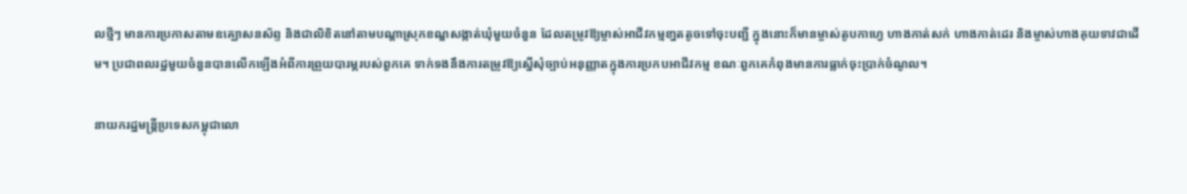លថ្មីៗ មានការប្រកាសតាមឧគ្ឃោសនស័ព្ទ និងជាលិខិតនៅតាមបណ្តាស្រុកខណ្ឌសង្កាត់ឃុំមួយចំនួន ដែលតម្រូវឱ្យម្ចាស់អាជីវកម្មខា្នតតូចទៅចុះបញ្ជី ក្នុងនោះក៏មានម្ចាស់តូបកាហ្វេ ហាងកាត់សក់ ហាងកាត់ដេរ និងម្ចាស់ហាងគុយទាវជាដើម។ ប្រជាពលរដ្ឋមួយចំនួនបានលើកឡើងអំពីការព្រួយបារម្ភរបស់ពួកគេ ទាក់ទងនឹងការតម្រូវឱ្យស្នើសុំច្បាប់អនុញ្ញាតក្នុងការប្រកបអាជីវកម្ម ខណៈពួកគេកំពុងមានការធ្លាក់ចុះប្រាក់ចំណូល។

នាយករដ្ឋមន្ត្រីប្រទេសកម្ពុជាលោ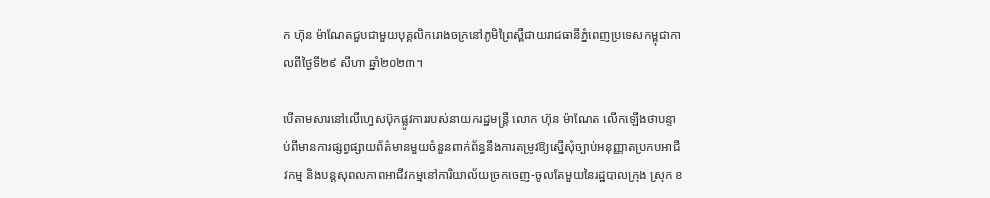ក ហ៊ុន ម៉ាណែតជួបជាមួយបុគ្គលិករោងចក្រនៅភូមិព្រៃស្ពឺជាយរាជធានីភ្នំពេញប្រទេសកម្ពុជាកាលពីថ្ងៃទី២៩ សីហា ឆ្នាំ២០២៣។

បើតាមសារនៅលើហ្វេសប៊ុកផ្លូវការរបស់នាយករដ្ឋមន្រ្តី លោក ហ៊ុន ម៉ាណែត លើកឡើងថាបន្ទាប់ពីមានការផ្សព្វផ្សាយព័ត៌មានមួយចំនួនពាក់ព័ន្ធនឹងការតម្រូវឱ្យស្នើសុំច្បាប់អនុញ្ញាតប្រកបអាជីវកម្ម និងបន្តសុពលភាពអាជីវកម្មនៅការិយាល័យច្រកចេញ-ចូលតែមួយនៃរដ្ឋបាលក្រុង ស្រុក ខ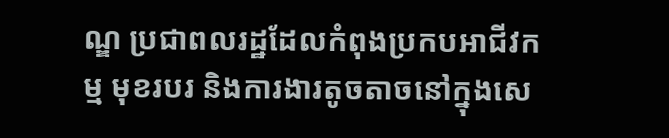ណ្ឌ ប្រជាពលរដ្ឋដែលកំពុងប្រកបអាជីវកម្ម មុខរបរ និងការងារតូចតាចនៅក្នុងសេ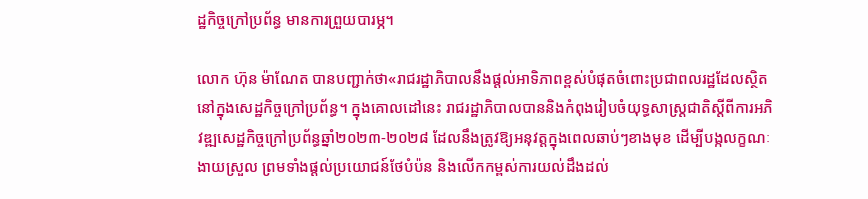ដ្ឋកិច្ចក្រៅប្រព័ន្ធ មានការព្រួយបារម្ភ។

លោក ហ៊ុន ម៉ាណែត បានបញ្ជាក់ថា«រាជរដ្ឋាភិបាលនឹងផ្តល់អាទិភាពខ្ពស់បំផុតចំពោះប្រជាពលរដ្ឋដែលស្ថិតនៅក្នុងសេដ្ឋកិច្ចក្រៅប្រព័ន្ធ។ ក្នុងគោលដៅនេះ រាជរដ្ឋាភិបាលបាននិងកំពុងរៀបចំយុទ្ធសាស្ត្រជាតិស្តីពីការអភិវឌ្ឍសេដ្ឋកិច្ចក្រៅប្រព័ន្ធឆ្នាំ២០២៣-២០២៨ ដែលនឹងត្រូវឱ្យអនុវត្តក្នុងពេលឆាប់ៗខាងមុខ ដើម្បីបង្កលក្ខណៈងាយស្រួល ព្រមទាំងផ្តល់ប្រយោជន៍ថែបំប៉ន និងលើកកម្ពស់ការយល់ដឹងដល់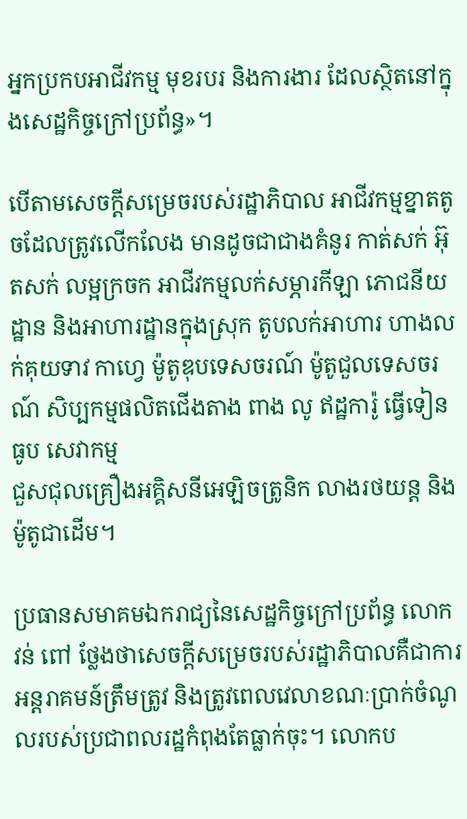អ្នកប្រកបអាជីវកម្ម មុខរបរ និងការងារ ដែលស្ថិតនៅក្នុងសេដ្ឋកិច្ចក្រៅប្រព័ន្ធ»។

បើតាមសេចក្តីសម្រេចរបស់រដ្ឋាភិបាល អាជីវកម្មខ្នាតតូចដែលត្រូវលើកលែង មានដូចជាជាងគំនូរ កាត់សក់ អ៊ុតសក់ លម្អក្រចក អាជីវកម្មលក់សម្ភារកីឡា ភោជនីយដ្ឋាន និងអាហារដ្ឋានក្នុងស្រុក តូបលក់អាហារ ហាងលក់គុយទាវ កាហ្វេ ម៉ូតូឌុបទេសចរណ៍ ម៉ូតូជួលទេសចរណ៍ សិប្បកម្មផលិតជើងតាង ពាង លូ ឥដ្ឋការ៉ូ ធ្វើទៀន ធូប សេវាកម្ម
ជួសជុលគ្រឿងអគ្គិសនីអេឡិចត្រូនិក លាងរថយន្ត និងម៉ូតូជាដើម។

ប្រធានសមាគមឯករាជ្យនៃសេដ្ឋកិច្ចក្រៅប្រព័ន្ធ លោក វន់ ពៅ ថ្លែងថាសេចក្តីសម្រេចរបស់រដ្ឋាភិបាលគឺជាការអន្តរាគមន៍ត្រឹមត្រូវ និងត្រូវពេលវេលាខណៈប្រាក់ចំណូលរបស់ប្រជាពលរដ្ឋកំពុងតែធ្លាក់ចុះ។ លោកប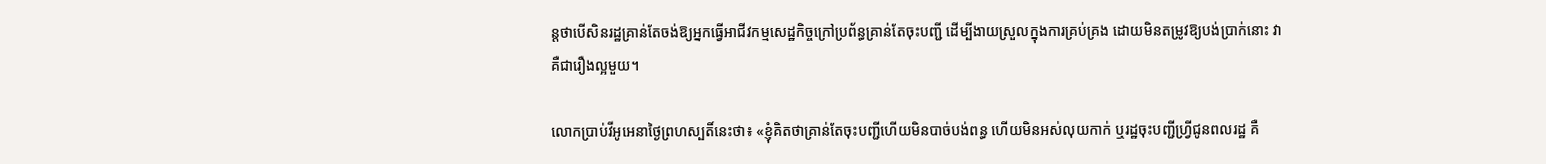ន្តថាបើសិនរដ្ឋគ្រាន់តែចង់ឱ្យអ្នកធ្វើអាជីវកម្មសេដ្ឋកិច្ចក្រៅប្រព័ន្ធគ្រាន់តែចុះបញ្ជី ដើម្បីងាយស្រួលក្នុងការគ្រប់គ្រង ដោយមិនតម្រូវឱ្យបង់ប្រាក់នោះ វាគឺជារឿងល្អមួយ។

លោកប្រាប់វីអូអេនាថ្ងៃព្រហស្បតិ៍នេះថា៖ «ខ្ញុំគិតថាគ្រាន់តែចុះបញ្ជីហើយមិនបាច់បង់ពន្ធ ហើយមិនអស់លុយកាក់ ឬរដ្ឋចុះបញ្ជីហ្រ្វីជូនពលរដ្ឋ គឺ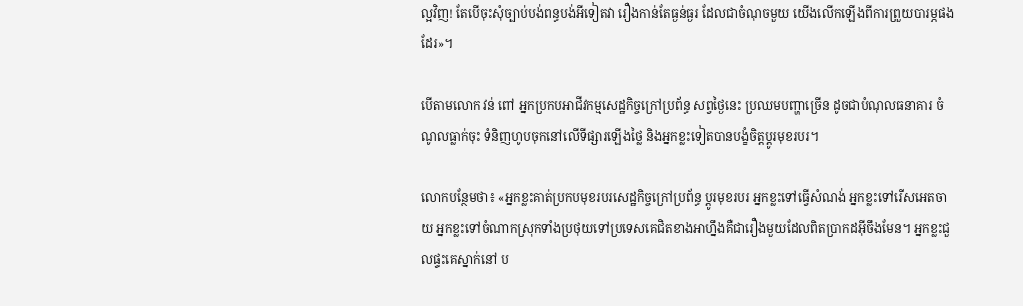ល្អវិញ! តែបើចុះសុំច្បាប់បង់ពន្ធបង់អីទៀតវា រឿងកាន់តែធ្ងន់ធ្ងរ ដែលជាចំណុចមួយ យើងលើកឡើងពីការព្រួយបារម្ភផងដែរ»។

បើតាមលោក វន់ ពៅ អ្នកប្រកបអាជីវកម្មសេដ្ឋកិច្ចក្រៅប្រព័ន្ធ សព្វថ្ងៃនេះ ប្រឈមបញ្ហាច្រើន ដូចជាបំណុលធនាគារ ចំណូលធ្លាក់ចុះ ទំនិញហូបចុកនៅលើទីផ្សារឡើងថ្លៃ និងអ្នកខ្លះទៀតបានបង្ខំចិត្តប្តូរមុខរបរ។

លោកបន្ថែមថា៖ «អ្នកខ្លះគាត់ប្រកបមុខរបរសេដ្ឋកិច្ចក្រៅប្រព័ន្ធ ប្តូរមុខរបរ អ្នកខ្លះទៅធ្វើសំណង់ អ្នកខ្លះទៅរើសអេតចាយ អ្នកខ្លះទៅចំណាកស្រុកទាំងប្រថុយទៅប្រទេសគេជិតខាងអាហ្នឹងគឺជារឿងមួយដែលពិតប្រាកដអ៊ីចឹងមែន។ អ្នកខ្លះជួលផ្ទះគេស្នាក់នៅ ប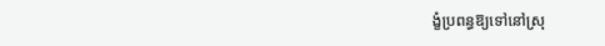ង្ខំប្រពន្ធឱ្យទៅនៅស្រុ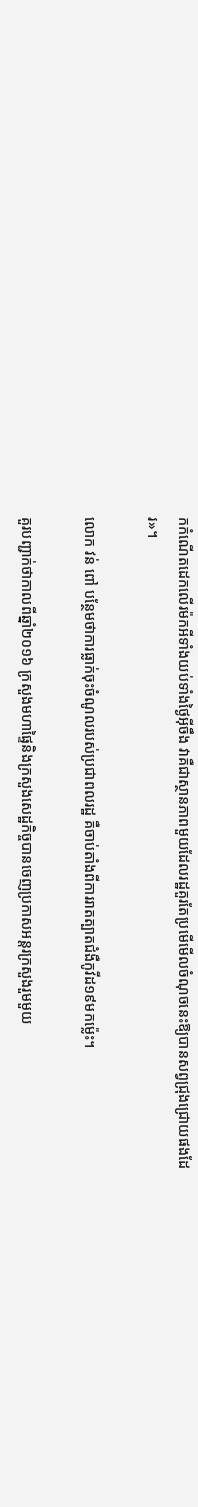កកំណើតដេកលើរម៉កអីទាំងយប់ទាំងថ្ងៃអ៊ីចឹង វាគឺជាស្ថានភាពមួយដែលរដ្ឋគួរតែប្រមើមើលចំណុចនេះឱ្យបានសព្វជ្រុងជ្រោយផងដែរ»។

លោក វន់ ពៅ បន្ថែមថាការធ្លាក់ចុះចំណូលរបស់ប្រជាពលរដ្ឋ គឺចាប់តាំងពីការរាតត្បាតជំងឺកូវីដ១៩មកម្ល៉េះ។

គួរបញ្ជាក់ថាកាលពីឆ្នាំ២០១៦ ក្រសួងមហាផ្ទៃនិងក្រសួងសេដ្ឋកិច្ចបានចេញប្រកាសអន្តរក្រសួងរួមមួយ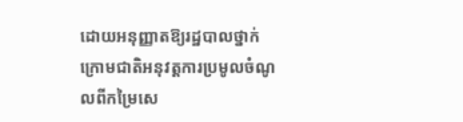ដោយអនុញ្ញាតឱ្យរដ្ឋបាលថ្នាក់ក្រោមជាតិអនុវត្តការប្រមូលចំណូលពីកម្រៃសេ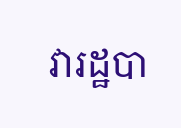វារដ្ឋបា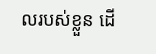លរបស់ខ្លួន ដើ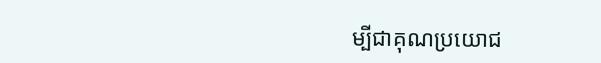ម្បីជាគុណប្រយោជ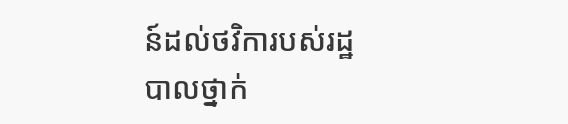ន៍ដល់ថវិការបស់រដ្ឋបាលថ្នាក់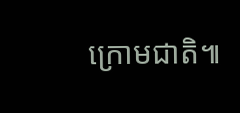ក្រោមជាតិ៕